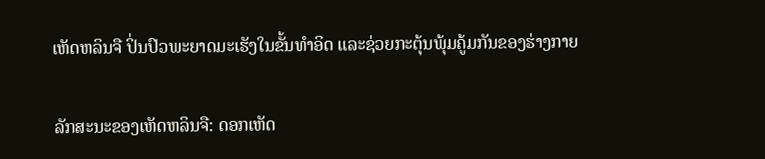ເຫັດຫລິນຈື ປິ່ນປົວພະຍາດມະເຮັງໃນຂັ້ນທຳອິດ ແລະຊ່ວຍກະຕຸ້ນພຸ້ມຄູ້ມກັນຂອງຮ່າງກາຍ

ລັກສະນະຂອງເຫັດຫລິນຈື: ດອກເຫັດ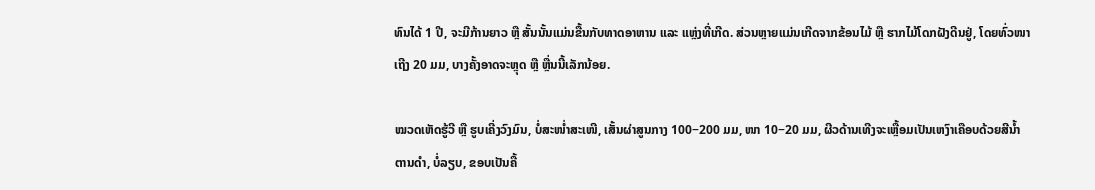ທົນໄດ້ 1 ປີ, ຈະມີກ້ານຍາວ ຫຼື ສັ້ນນັ້ນແມ່ນຂື້ນກັບທາດອາຫານ ແລະ ແຫຼ່ງທີ່ເກີດ. ສ່ວນຫຼາຍແມ່ນເກີດຈາກຂ້ອນໄມ້ ຫຼື ຮາກໄມ້ໂດກຝັງດີນຢູ່, ໂດຍທົ່ວໜາເຖີງ 20 ມມ, ບາງຄັ້ງອາດຈະຫຼຸດ ຫຼື ຫຼື່ນນີ້ເລັກນ້ອຍ.

ໝວດເຫັດຮູ້ວີ ຫຼື ຮູບເຄີ່ງວົງມົນ, ບໍ່ສະໜໍ່າສະເໜີ, ເສັ້ນຜ່າສູນກາງ 100−200 ມມ, ໜາ 10−20 ມມ, ຜີວດ້ານເທີງຈະເຫຼື້ອມເປັນເຫງົາເຄືອບດ້ວຍສີນ້ຳຕານດຳ, ບໍ່ລຽບ, ຂອບເປັນຄື້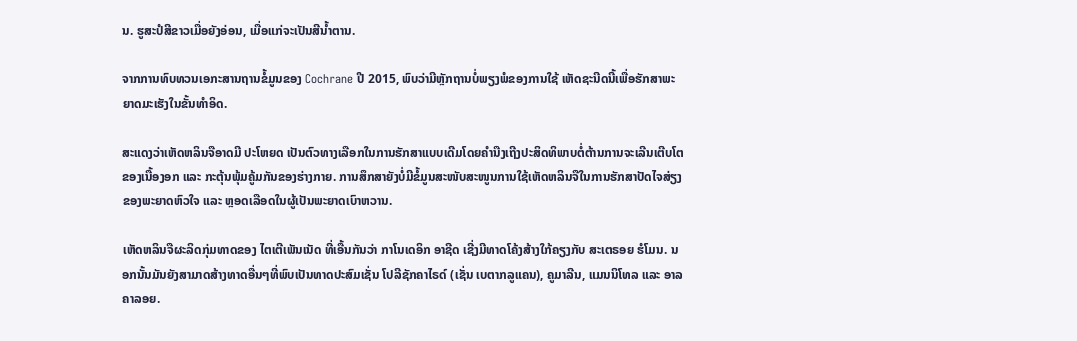ນ. ຮູສະປໍສີຂາວເມື່ອຍັງອ່ອນ, ເມື່ອແກ່ຈະເປັນສີນ້ຳຕານ.

ຈາກການທົບທວນເອກະສານຖານຂໍ້ມູນຂອງ Cochrane ປີ 2015, ພົບວ່າມີຫຼັກຖານບໍ່ພຽງພໍຂອງການໃຊ້ ເຫັດຊະນີດນີ້ເພື່ອຮັກສາພະຍາດມະເຮັງໃນຂັ້ນທຳອິດ.

ສະແດງວ່າເຫັດຫລິນຈືອາດມີ ປະໂຫຍດ ເປັນຕົວທາງເລືອກໃນການຮັກສາແບບເດີມໂດຍຄຳນືງເຖີງປະສິດທິພາບຕໍ່ຕ້ານການຈະເລີນເຕີບໂຕຂອງເນື້ອງອກ ແລະ ກະຕຸ້ນພຸ້ມຄູ້ມກັນຂອງຮ່າງກາຍ. ການສຶກສາຍັງບໍ່ມີຂໍ້ມູນສະໜັບສະໜູນການໃຊ້ເຫັດຫລິນຈືໃນການຮັກສາປັດໄຈສ່ຽງຂອງພະຍາດຫົວໃຈ ແລະ ຫຼອດເລືອດໃນຜູ້ເປັນພະຍາດເບົາຫວານ.

ເຫັດຫລິນຈືຜະລິດກຸ່ມທາດຂອງ ໄຕເຕີເພັນເນັດ ທີ່ເອື້ນກັນວ່າ ກາໂນເດອິກ ອາຊີດ ເຊີ່ງມີທາດໂຄ້ງສ້າງໃກ້ຄຽງກັບ ສະເຕຣອຍ ຮໍໂມນ. ນອກນັ້ນມັນຍັງສາມາດສ້າງທາດອື່ນໆທີ່ພົບເປັນທາດປະສົມເຊັ່ນ ໂປລີຊັກຄາໄຣດ໌ (ເຊັ່ນ ເບຕາກລູແຄນ), ຄູມາລີນ, ແມນນິໂທລ ແລະ ອາລຄາລອຍ.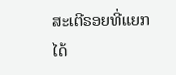ສະເຕີຣອຍທີ່ແຍກໄດ້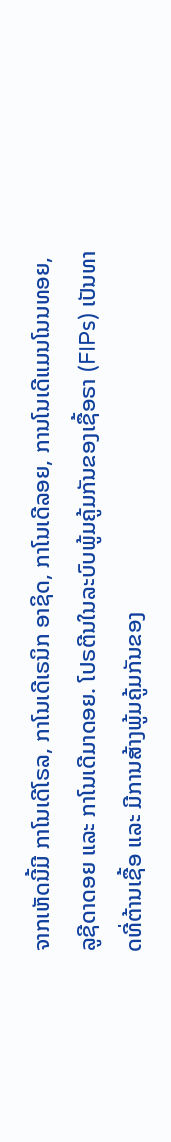ຈາກເຫັດນີ້ມີ ກາໂນເດີໂຣລ, ກາໂນເດີເຣນິກ ອາຊິດ, ກາໂນເດີລອຍ, ການໂນເດີແມນໂນນທອຍ, ລູຊີດາດອຍ ແລະ ກາໂນເດີມາດອຍ. ໂປຣຕີນໃນລະບົບພູ້ມຄູ້ມກັນຂອງເຊື້ອຣາ (FIPs) ເປັນທາດທີ່ຕ້ານເຊື້ອ ແລະ ມີການສ້າງພູ້ມຄູ້ມກັນຂອງ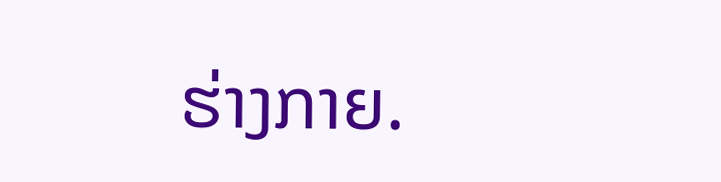ຮ່າງກາຍ.